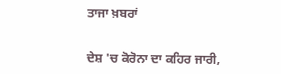ਤਾਜਾ ਖ਼ਬਰਾਂ


ਦੇਸ਼ 'ਚ ਕੋਰੋਨਾ ਦਾ ਕਹਿਰ ਜਾਰੀ,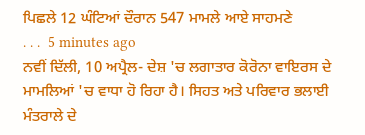ਪਿਛਲੇ 12 ਘੰਟਿਆਂ ਦੌਰਾਨ 547 ਮਾਮਲੇ ਆਏ ਸਾਹਮਣੇ
. . .  5 minutes ago
ਨਵੀਂ ਦਿੱਲੀ, 10 ਅਪ੍ਰੈਲ- ਦੇਸ਼ 'ਚ ਲਗਾਤਾਰ ਕੋਰੋਨਾ ਵਾਇਰਸ ਦੇ ਮਾਮਲਿਆਂ 'ਚ ਵਾਧਾ ਹੋ ਰਿਹਾ ਹੈ। ਸਿਹਤ ਅਤੇ ਪਰਿਵਾਰ ਭਲਾਈ ਮੰਤਰਾਲੇ ਦੇ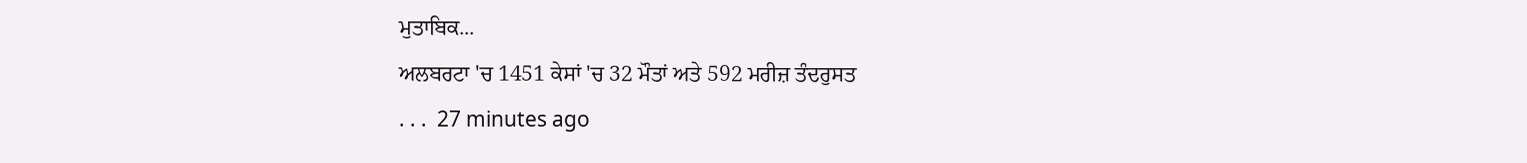ਮੁਤਾਬਿਕ...
ਅਲਬਰਟਾ 'ਚ 1451 ਕੇਸਾਂ 'ਚ 32 ਮੌਤਾਂ ਅਤੇ 592 ਮਰੀਜ਼ ਤੰਦਰੁਸਤ
. . .  27 minutes ago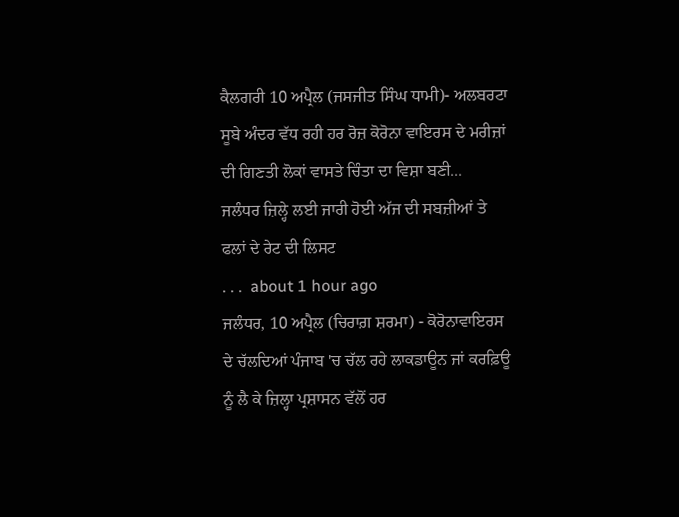ਕੈਲਗਰੀ 10 ਅਪ੍ਰੈਲ (ਜਸਜੀਤ ਸਿੰਘ ਧਾਮੀ)- ਅਲਬਰਟਾ ਸੂਬੇ ਅੰਦਰ ਵੱਧ ਰਹੀ ਹਰ ਰੋਜ਼ ਕੋਰੋਨਾ ਵਾਇਰਸ ਦੇ ਮਰੀਜ਼ਾਂ ਦੀ ਗਿਣਤੀ ਲੋਕਾਂ ਵਾਸਤੇ ਚਿੰਤਾ ਦਾ ਵਿਸ਼ਾ ਬਣੀ...
ਜਲੰਧਰ ਜ਼ਿਲ੍ਹੇ ਲਈ ਜਾਰੀ ਹੋਈ ਅੱਜ ਦੀ ਸਬਜ਼ੀਆਂ ਤੇ ਫਲਾਂ ਦੇ ਰੇਟ ਦੀ ਲਿਸਟ
. . .  about 1 hour ago
ਜਲੰਧਰ, 10 ਅਪ੍ਰੈਲ (ਚਿਰਾਗ਼ ਸ਼ਰਮਾ) - ਕੋਰੋਨਾਵਾਇਰਸ ਦੇ ਚੱਲਦਿਆਂ ਪੰਜਾਬ 'ਚ ਚੱਲ ਰਹੇ ਲਾਕਡਾਊਨ ਜਾਂ ਕਰਫ਼ਿਊ ਨੂੰ ਲੈ ਕੇ ਜ਼ਿਲ੍ਹਾ ਪ੍ਰਸ਼ਾਸਨ ਵੱਲੋਂ ਹਰ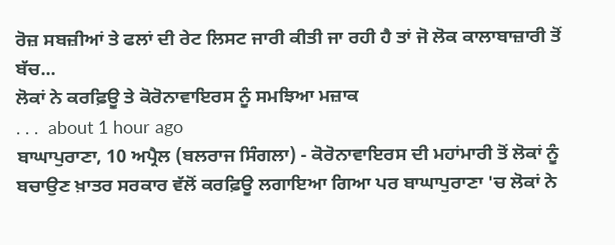ਰੋਜ਼ ਸਬਜ਼ੀਆਂ ਤੇ ਫਲਾਂ ਦੀ ਰੇਟ ਲਿਸਟ ਜਾਰੀ ਕੀਤੀ ਜਾ ਰਹੀ ਹੈ ਤਾਂ ਜੋ ਲੋਕ ਕਾਲਾਬਾਜ਼ਾਰੀ ਤੋਂ ਬੱਚ...
ਲੋਕਾਂ ਨੇ ਕਰਫ਼ਿਊ ਤੇ ਕੋਰੋਨਾਵਾਇਰਸ ਨੂੰ ਸਮਝਿਆ ਮਜ਼ਾਕ
. . .  about 1 hour ago
ਬਾਘਾਪੁਰਾਣਾ, 10 ਅਪ੍ਰੈਲ (ਬਲਰਾਜ ਸਿੰਗਲਾ) - ਕੋਰੋਨਾਵਾਇਰਸ ਦੀ ਮਹਾਂਮਾਰੀ ਤੋਂ ਲੋਕਾਂ ਨੂੰ ਬਚਾਉਣ ਖ਼ਾਤਰ ਸਰਕਾਰ ਵੱਲੋਂ ਕਰਫ਼ਿਊ ਲਗਾਇਆ ਗਿਆ ਪਰ ਬਾਘਾਪੁਰਾਣਾ 'ਚ ਲੋਕਾਂ ਨੇ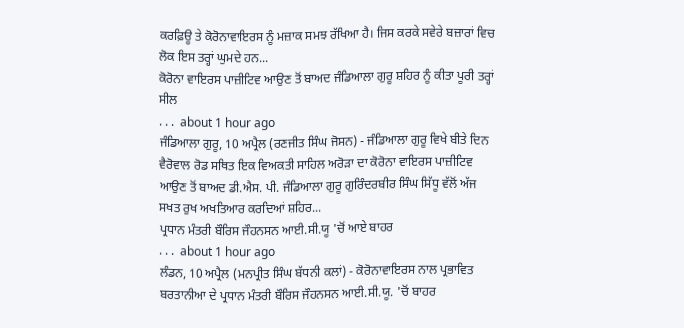ਕਰਫ਼ਿਊ ਤੇ ਕੋਰੋਨਾਵਾਇਰਸ ਨੂੰ ਮਜ਼ਾਕ ਸਮਝ ਰੱਖਿਆ ਹੈ। ਜਿਸ ਕਰਕੇ ਸਵੇਰੇ ਬਜ਼ਾਰਾਂ ਵਿਚ ਲੋਕ ਇਸ ਤਰ੍ਹਾਂ ਘੁਮਦੇ ਹਨ...
ਕੋਰੋਨਾ ਵਾਇਰਸ ਪਾਜ਼ੀਟਿਵ ਆਉਣ ਤੋਂ ਬਾਅਦ ਜੰਡਿਆਲਾ ਗੁਰੂ ਸ਼ਹਿਰ ਨੂੰ ਕੀਤਾ ਪੂਰੀ ਤਰ੍ਹਾਂ ਸੀਲ
. . .  about 1 hour ago
ਜੰਡਿਆਲਾ ਗੁਰੂ, 10 ਅਪ੍ਰੈਲ (ਰਣਜੀਤ ਸਿੰਘ ਜੋਸਨ) - ਜੰਡਿਆਲਾ ਗੁਰੂ ਵਿਖੇ ਬੀਤੇ ਦਿਨ ਵੈਰੋਵਾਲ ਰੋਡ ਸਥਿਤ ਇਕ ਵਿਅਕਤੀ ਸਾਹਿਲ ਅਰੋੜਾ ਦਾ ਕੋਰੋਨਾ ਵਾਇਰਸ ਪਾਜ਼ੀਟਿਵ ਆਉਣ ਤੋਂ ਬਾਅਦ ਡੀ.ਐਸ. ਪੀ. ਜੰਡਿਆਲਾ ਗੁਰੂ ਗੁਰਿੰਦਰਬੀਰ ਸਿੰਘ ਸਿੱਧੂ ਵੱਲੋਂ ਅੱਜ ਸਖਤ ਰੁਖ ਅਖਤਿਆਰ ਕਰਦਿਆਂ ਸ਼ਹਿਰ...
ਪ੍ਰਧਾਨ ਮੰਤਰੀ ਬੌਰਿਸ ਜੌਹਨਸਨ ਆਈ.ਸੀ.ਯੂ 'ਚੋਂ ਆਏ ਬਾਹਰ
. . .  about 1 hour ago
ਲੰਡਨ, 10 ਅਪ੍ਰੈਲ (ਮਨਪ੍ਰੀਤ ਸਿੰਘ ਬੱਧਨੀ ਕਲਾਂ) - ਕੋਰੋਨਾਵਾਇਰਸ ਨਾਲ ਪ੍ਰਭਾਵਿਤ ਬਰਤਾਨੀਆ ਦੇ ਪ੍ਰਧਾਨ ਮੰਤਰੀ ਬੌਰਿਸ ਜੌਹਨਸਨ ਆਈ.ਸੀ.ਯੂ. 'ਚੋਂ ਬਾਹਰ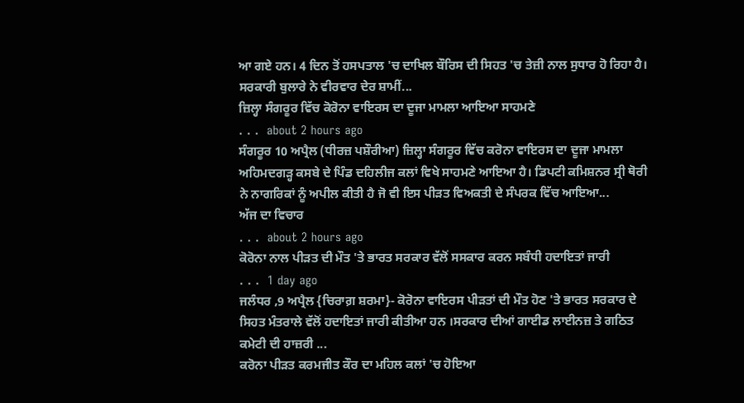ਆ ਗਏ ਹਨ। 4 ਦਿਨ ਤੋਂ ਹਸਪਤਾਲ 'ਚ ਦਾਖਿਲ ਬੌਰਿਸ ਦੀ ਸਿਹਤ 'ਚ ਤੇਜ਼ੀ ਨਾਲ ਸੁਧਾਰ ਹੋ ਰਿਹਾ ਹੈ। ਸਰਕਾਰੀ ਬੁਲਾਰੇ ਨੇ ਵੀਰਵਾਰ ਦੇਰ ਸ਼ਾਮੀਂ...
ਜ਼ਿਲ੍ਹਾ ਸੰਗਰੂਰ ਵਿੱਚ ਕੋਰੋਨਾ ਵਾਇਰਸ ਦਾ ਦੂਜਾ ਮਾਮਲਾ ਆਇਆ ਸਾਹਮਣੇ
. . .  about 2 hours ago
ਸੰਗਰੂਰ 10 ਅਪ੍ਰੈਲ (ਧੀਰਜ਼ ਪਸ਼ੌਰੀਆ) ਜ਼ਿਲ੍ਹਾ ਸੰਗਰੂਰ ਵਿੱਚ ਕਰੋਨਾ ਵਾਇਰਸ ਦਾ ਦੂਜਾ ਮਾਮਲਾ ਅਹਿਮਦਗੜ੍ਹ ਕਸਬੇ ਦੇ ਪਿੰਡ ਦਹਿਲੀਜ ਕਲਾਂ ਵਿਖੇ ਸਾਹਮਣੇ ਆਇਆ ਹੈ। ਡਿਪਟੀ ਕਮਿਸ਼ਨਰ ਸ੍ਰੀ ਥੋਰੀ ਨੇ ਨਾਗਰਿਕਾਂ ਨੂੰ ਅਪੀਲ ਕੀਤੀ ਹੈ ਜੋ ਵੀ ਇਸ ਪੀੜਤ ਵਿਅਕਤੀ ਦੇ ਸੰਪਰਕ ਵਿੱਚ ਆਇਆ...
ਅੱਜ ਦਾ ਵਿਚਾਰ
. . .  about 2 hours ago
ਕੋਰੋਨਾ ਨਾਲ ਪੀੜਤ ਦੀ ਮੌਤ 'ਤੇ ਭਾਰਤ ਸਰਕਾਰ ਵੱਲੋਂ ਸਸਕਾਰ ਕਰਨ ਸਬੰਧੀ ਹਦਾਇਤਾਂ ਜਾਰੀ
. . .  1 day ago
ਜਲੰਧਰ ,9 ਅਪ੍ਰੈਲ {ਚਿਰਾਗ਼ ਸ਼ਰਮਾ}- ਕੋਰੋਨਾ ਵਾਇਰਸ ਪੀੜਤਾਂ ਦੀ ਮੌਤ ਹੋਣ 'ਤੇ ਭਾਰਤ ਸਰਕਾਰ ਦੇ ਸਿਹਤ ਮੰਤਰਾਲੇ ਵੱਲੋਂ ਹਦਾਇਤਾਂ ਜਾਰੀ ਕੀਤੀਆ ਹਨ ।ਸਰਕਾਰ ਦੀਆਂ ਗਾਈਡ ਲਾਈਨਜ਼ ਤੇ ਗਠਿਤ ਕਮੇਟੀ ਦੀ ਹਾਜ਼ਰੀ ...
ਕਰੋਨਾ ਪੀੜਤ ਕਰਮਜੀਤ ਕੌਰ ਦਾ ਮਹਿਲ ਕਲਾਂ 'ਚ ਹੋਇਆ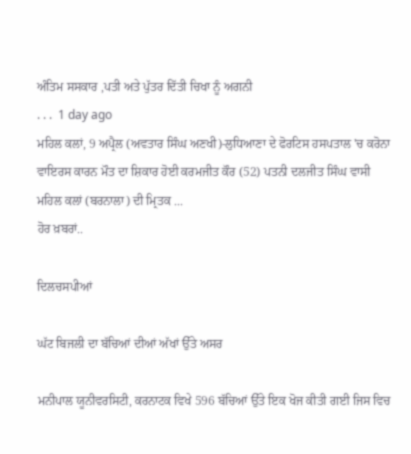ਅੰਤਿਮ ਸਸਕਾਰ ,ਪਤੀ ਅਤੇ ਪੁੱਤਰ ਦਿੱਤੀ ਚਿਖਾ ਨੂੰ ਅਗਨੀ
. . .  1 day ago
ਮਹਿਲ ਕਲਾਂ, 9 ਅਪ੍ਰੈਲ (ਅਵਤਾਰ ਸਿੰਘ ਅਣਖੀ)-ਲੁਧਿਆਣਾ ਦੇ ਫੋਰਟਿਸ ਹਸਪਤਾਲ 'ਚ ਕਰੋਨਾ ਵਾਇਰਸ ਕਾਰਨ ਮੌਤ ਦਾ ਸ਼ਿਕਾਰ ਹੋਈ ਕਰਮਜੀਤ ਕੌਰ (52) ਪਤਨੀ ਦਲਜੀਤ ਸਿੰਘ ਵਾਸੀ ਮਹਿਲ ਕਲਾਂ (ਬਰਨਾਲਾ) ਦੀ ਮ੍ਰਿਤਕ ...
ਹੋਰ ਖ਼ਬਰਾਂ..

ਦਿਲਚਸਪੀਆਂ

ਘੱਟ ਬਿਜਲੀ ਦਾ ਬੱਚਿਆਂ ਦੀਆਂ ਅੱਖਾਂ ਉੱਤੇ ਅਸਰ

ਮਨੀਪਾਲ ਯੂਨੀਵਰਸਿਟੀ, ਕਰਨਾਟਕ ਵਿਖੇ 596 ਬੱਚਿਆਂ ਉੱਤੇ ਇਕ ਖੋਜ ਕੀਤੀ ਗਈ ਜਿਸ ਵਿਚ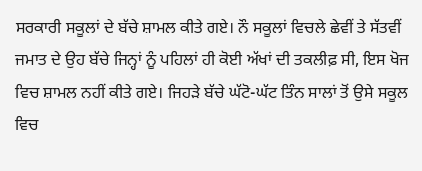ਸਰਕਾਰੀ ਸਕੂਲਾਂ ਦੇ ਬੱਚੇ ਸ਼ਾਮਲ ਕੀਤੇ ਗਏ। ਨੌ ਸਕੂਲਾਂ ਵਿਚਲੇ ਛੇਵੀਂ ਤੇ ਸੱਤਵੀਂ ਜਮਾਤ ਦੇ ਉਹ ਬੱਚੇ ਜਿਨ੍ਹਾਂ ਨੂੰ ਪਹਿਲਾਂ ਹੀ ਕੋਈ ਅੱਖਾਂ ਦੀ ਤਕਲੀਫ਼ ਸੀ, ਇਸ ਖੋਜ ਵਿਚ ਸ਼ਾਮਲ ਨਹੀਂ ਕੀਤੇ ਗਏ। ਜਿਹੜੇ ਬੱਚੇ ਘੱਟੋ-ਘੱਟ ਤਿੰਨ ਸਾਲਾਂ ਤੋਂ ਉਸੇ ਸਕੂਲ ਵਿਚ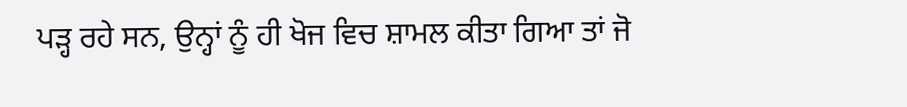ਪੜ੍ਹ ਰਹੇ ਸਨ, ਉਨ੍ਹਾਂ ਨੂੰ ਹੀ ਖੋਜ ਵਿਚ ਸ਼ਾਮਲ ਕੀਤਾ ਗਿਆ ਤਾਂ ਜੋ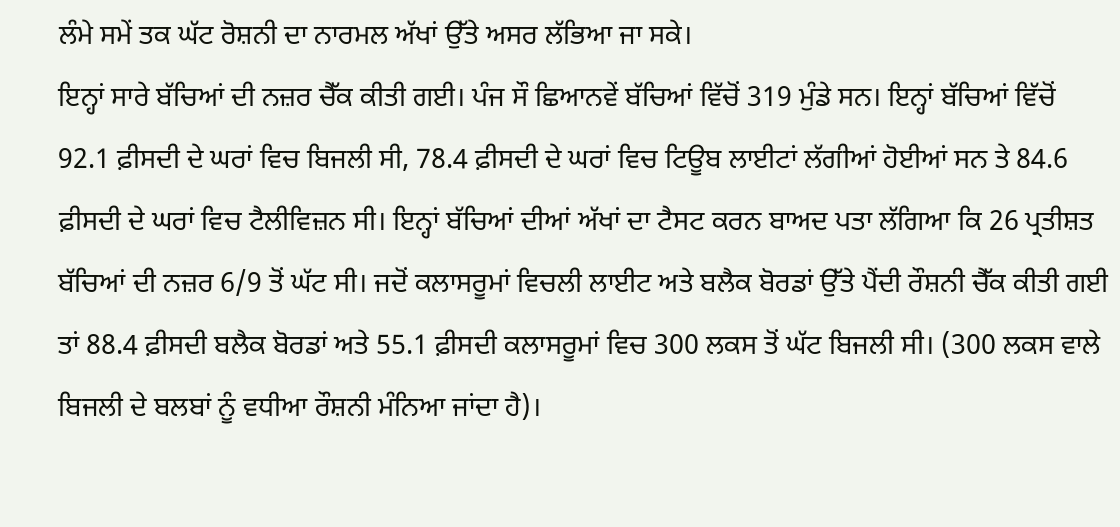ਲੰਮੇ ਸਮੇਂ ਤਕ ਘੱਟ ਰੋਸ਼ਨੀ ਦਾ ਨਾਰਮਲ ਅੱਖਾਂ ਉੱਤੇ ਅਸਰ ਲੱਭਿਆ ਜਾ ਸਕੇ।
ਇਨ੍ਹਾਂ ਸਾਰੇ ਬੱਚਿਆਂ ਦੀ ਨਜ਼ਰ ਚੈੱਕ ਕੀਤੀ ਗਈ। ਪੰਜ ਸੌ ਛਿਆਨਵੇਂ ਬੱਚਿਆਂ ਵਿੱਚੋਂ 319 ਮੁੰਡੇ ਸਨ। ਇਨ੍ਹਾਂ ਬੱਚਿਆਂ ਵਿੱਚੋਂ 92.1 ਫ਼ੀਸਦੀ ਦੇ ਘਰਾਂ ਵਿਚ ਬਿਜਲੀ ਸੀ, 78.4 ਫ਼ੀਸਦੀ ਦੇ ਘਰਾਂ ਵਿਚ ਟਿਊਬ ਲਾਈਟਾਂ ਲੱਗੀਆਂ ਹੋਈਆਂ ਸਨ ਤੇ 84.6 ਫ਼ੀਸਦੀ ਦੇ ਘਰਾਂ ਵਿਚ ਟੈਲੀਵਿਜ਼ਨ ਸੀ। ਇਨ੍ਹਾਂ ਬੱਚਿਆਂ ਦੀਆਂ ਅੱਖਾਂ ਦਾ ਟੈਸਟ ਕਰਨ ਬਾਅਦ ਪਤਾ ਲੱਗਿਆ ਕਿ 26 ਪ੍ਰਤੀਸ਼ਤ ਬੱਚਿਆਂ ਦੀ ਨਜ਼ਰ 6/9 ਤੋਂ ਘੱਟ ਸੀ। ਜਦੋਂ ਕਲਾਸਰੂਮਾਂ ਵਿਚਲੀ ਲਾਈਟ ਅਤੇ ਬਲੈਕ ਬੋਰਡਾਂ ਉੱਤੇ ਪੈਂਦੀ ਰੌਸ਼ਨੀ ਚੈੱਕ ਕੀਤੀ ਗਈ ਤਾਂ 88.4 ਫ਼ੀਸਦੀ ਬਲੈਕ ਬੋਰਡਾਂ ਅਤੇ 55.1 ਫ਼ੀਸਦੀ ਕਲਾਸਰੂਮਾਂ ਵਿਚ 300 ਲਕਸ ਤੋਂ ਘੱਟ ਬਿਜਲੀ ਸੀ। (300 ਲਕਸ ਵਾਲੇ ਬਿਜਲੀ ਦੇ ਬਲਬਾਂ ਨੂੰ ਵਧੀਆ ਰੌਸ਼ਨੀ ਮੰਨਿਆ ਜਾਂਦਾ ਹੈ)।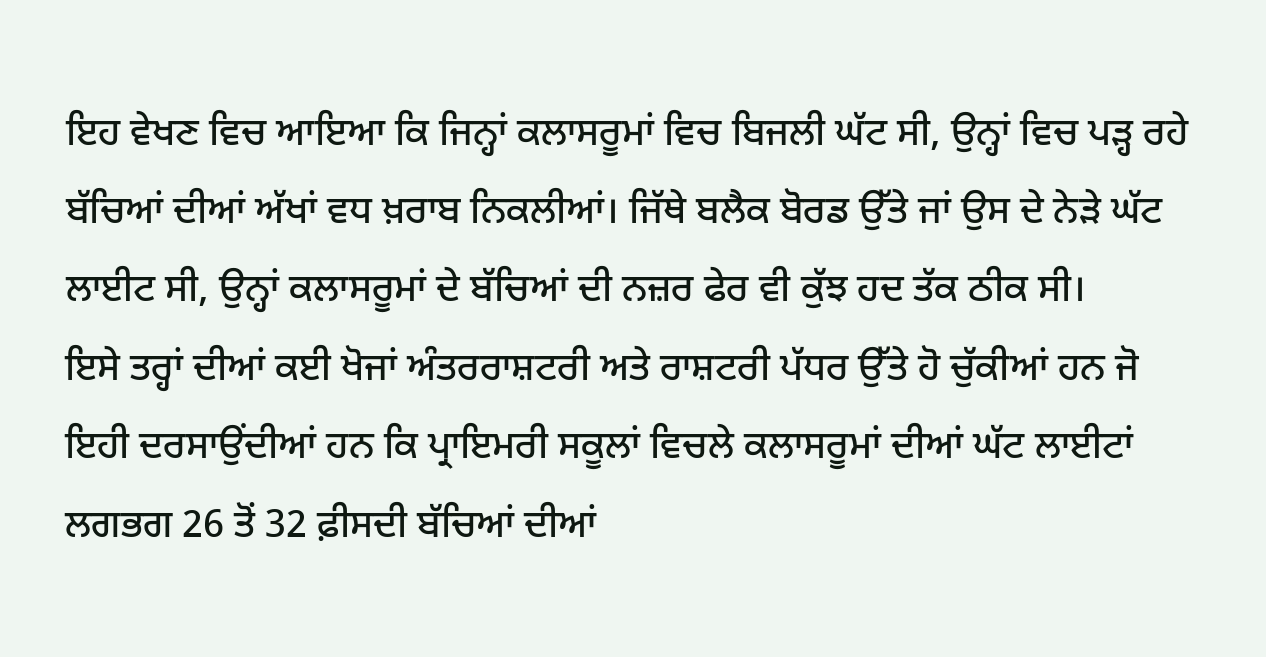ਇਹ ਵੇਖਣ ਵਿਚ ਆਇਆ ਕਿ ਜਿਨ੍ਹਾਂ ਕਲਾਸਰੂਮਾਂ ਵਿਚ ਬਿਜਲੀ ਘੱਟ ਸੀ, ਉਨ੍ਹਾਂ ਵਿਚ ਪੜ੍ਹ ਰਹੇ ਬੱਚਿਆਂ ਦੀਆਂ ਅੱਖਾਂ ਵਧ ਖ਼ਰਾਬ ਨਿਕਲੀਆਂ। ਜਿੱਥੇ ਬਲੈਕ ਬੋਰਡ ਉੱਤੇ ਜਾਂ ਉਸ ਦੇ ਨੇੜੇ ਘੱਟ ਲਾਈਟ ਸੀ, ਉਨ੍ਹਾਂ ਕਲਾਸਰੂਮਾਂ ਦੇ ਬੱਚਿਆਂ ਦੀ ਨਜ਼ਰ ਫੇਰ ਵੀ ਕੁੱਝ ਹਦ ਤੱਕ ਠੀਕ ਸੀ।
ਇਸੇ ਤਰ੍ਹਾਂ ਦੀਆਂ ਕਈ ਖੋਜਾਂ ਅੰਤਰਰਾਸ਼ਟਰੀ ਅਤੇ ਰਾਸ਼ਟਰੀ ਪੱਧਰ ਉੱਤੇ ਹੋ ਚੁੱਕੀਆਂ ਹਨ ਜੋ ਇਹੀ ਦਰਸਾਉਂਦੀਆਂ ਹਨ ਕਿ ਪ੍ਰਾਇਮਰੀ ਸਕੂਲਾਂ ਵਿਚਲੇ ਕਲਾਸਰੂਮਾਂ ਦੀਆਂ ਘੱਟ ਲਾਈਟਾਂ ਲਗਭਗ 26 ਤੋਂ 32 ਫ਼ੀਸਦੀ ਬੱਚਿਆਂ ਦੀਆਂ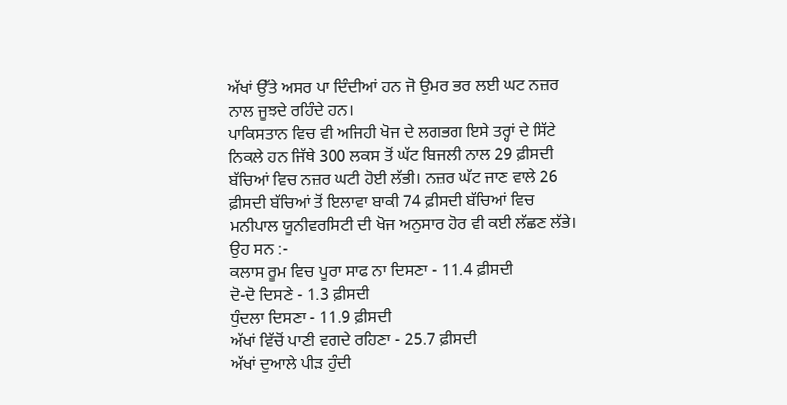ਅੱਖਾਂ ਉੱਤੇ ਅਸਰ ਪਾ ਦਿੰਦੀਆਂ ਹਨ ਜੋ ਉਮਰ ਭਰ ਲਈ ਘਟ ਨਜ਼ਰ ਨਾਲ ਜੂਝਦੇ ਰਹਿੰਦੇ ਹਨ।
ਪਾਕਿਸਤਾਨ ਵਿਚ ਵੀ ਅਜਿਹੀ ਖੋਜ ਦੇ ਲਗਭਗ ਇਸੇ ਤਰ੍ਹਾਂ ਦੇ ਸਿੱਟੇ ਨਿਕਲੇ ਹਨ ਜਿੱਥੇ 300 ਲਕਸ ਤੋਂ ਘੱਟ ਬਿਜਲੀ ਨਾਲ 29 ਫ਼ੀਸਦੀ ਬੱਚਿਆਂ ਵਿਚ ਨਜ਼ਰ ਘਟੀ ਹੋਈ ਲੱਭੀ। ਨਜ਼ਰ ਘੱਟ ਜਾਣ ਵਾਲੇ 26 ਫ਼ੀਸਦੀ ਬੱਚਿਆਂ ਤੋਂ ਇਲਾਵਾ ਬਾਕੀ 74 ਫ਼ੀਸਦੀ ਬੱਚਿਆਂ ਵਿਚ ਮਨੀਪਾਲ ਯੂਨੀਵਰਸਿਟੀ ਦੀ ਖੋਜ ਅਨੁਸਾਰ ਹੋਰ ਵੀ ਕਈ ਲੱਛਣ ਲੱਭੇ। ਉਹ ਸਨ :-
ਕਲਾਸ ਰੂਮ ਵਿਚ ਪੂਰਾ ਸਾਫ ਨਾ ਦਿਸਣਾ - 11.4 ਫ਼ੀਸਦੀ
ਦੋ-ਦੋ ਦਿਸਣੇ - 1.3 ਫ਼ੀਸਦੀ
ਧੁੰਦਲਾ ਦਿਸਣਾ - 11.9 ਫ਼ੀਸਦੀ
ਅੱਖਾਂ ਵਿੱਚੋਂ ਪਾਣੀ ਵਗਦੇ ਰਹਿਣਾ - 25.7 ਫ਼ੀਸਦੀ
ਅੱਖਾਂ ਦੁਆਲੇ ਪੀੜ ਹੁੰਦੀ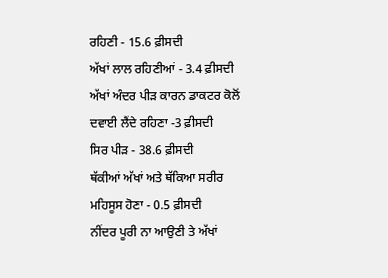ਰਹਿਣੀ - 15.6 ਫ਼ੀਸਦੀ
ਅੱਖਾਂ ਲਾਲ ਰਹਿਣੀਆਂ - 3.4 ਫ਼ੀਸਦੀ
ਅੱਖਾਂ ਅੰਦਰ ਪੀੜ ਕਾਰਨ ਡਾਕਟਰ ਕੋਲੋਂ ਦਵਾਈ ਲੈਂਦੇ ਰਹਿਣਾ -3 ਫ਼ੀਸਦੀ
ਸਿਰ ਪੀੜ - 38.6 ਫ਼ੀਸਦੀ
ਥੱਕੀਆਂ ਅੱਖਾਂ ਅਤੇ ਥੱਕਿਆ ਸਰੀਰ ਮਹਿਸੂਸ ਹੋਣਾ - 0.5 ਫ਼ੀਸਦੀ
ਨੀਂਦਰ ਪੂਰੀ ਨਾ ਆਉਣੀ ਤੇ ਅੱਖਾਂ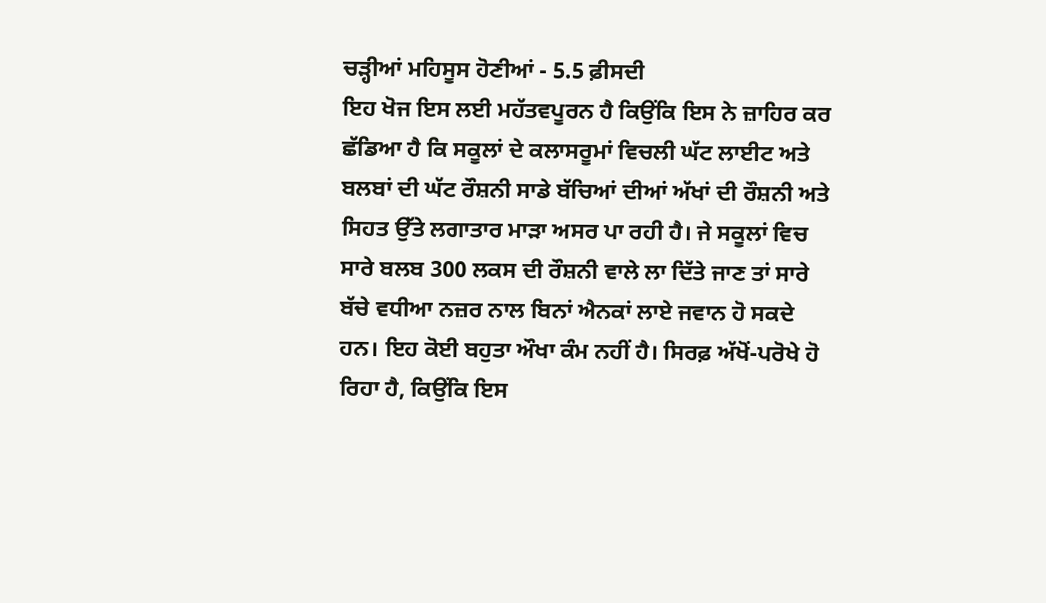ਚੜ੍ਹੀਆਂ ਮਹਿਸੂਸ ਹੋਣੀਆਂ - 5.5 ਫ਼ੀਸਦੀ
ਇਹ ਖੋਜ ਇਸ ਲਈ ਮਹੱਤਵਪੂਰਨ ਹੈ ਕਿਉਂਕਿ ਇਸ ਨੇ ਜ਼ਾਹਿਰ ਕਰ ਛੱਡਿਆ ਹੈ ਕਿ ਸਕੂਲਾਂ ਦੇ ਕਲਾਸਰੂਮਾਂ ਵਿਚਲੀ ਘੱਟ ਲਾਈਟ ਅਤੇ ਬਲਬਾਂ ਦੀ ਘੱਟ ਰੌਸ਼ਨੀ ਸਾਡੇ ਬੱਚਿਆਂ ਦੀਆਂ ਅੱਖਾਂ ਦੀ ਰੌਸ਼ਨੀ ਅਤੇ ਸਿਹਤ ਉੱਤੇ ਲਗਾਤਾਰ ਮਾੜਾ ਅਸਰ ਪਾ ਰਹੀ ਹੈ। ਜੇ ਸਕੂਲਾਂ ਵਿਚ ਸਾਰੇ ਬਲਬ 300 ਲਕਸ ਦੀ ਰੌਸ਼ਨੀ ਵਾਲੇ ਲਾ ਦਿੱਤੇ ਜਾਣ ਤਾਂ ਸਾਰੇ ਬੱਚੇ ਵਧੀਆ ਨਜ਼ਰ ਨਾਲ ਬਿਨਾਂ ਐਨਕਾਂ ਲਾਏ ਜਵਾਨ ਹੋ ਸਕਦੇ ਹਨ। ਇਹ ਕੋਈ ਬਹੁਤਾ ਔਖਾ ਕੰਮ ਨਹੀਂ ਹੈ। ਸਿਰਫ਼ ਅੱਖੋਂ-ਪਰੋਖੇ ਹੋ ਰਿਹਾ ਹੈ, ਕਿਉਂਕਿ ਇਸ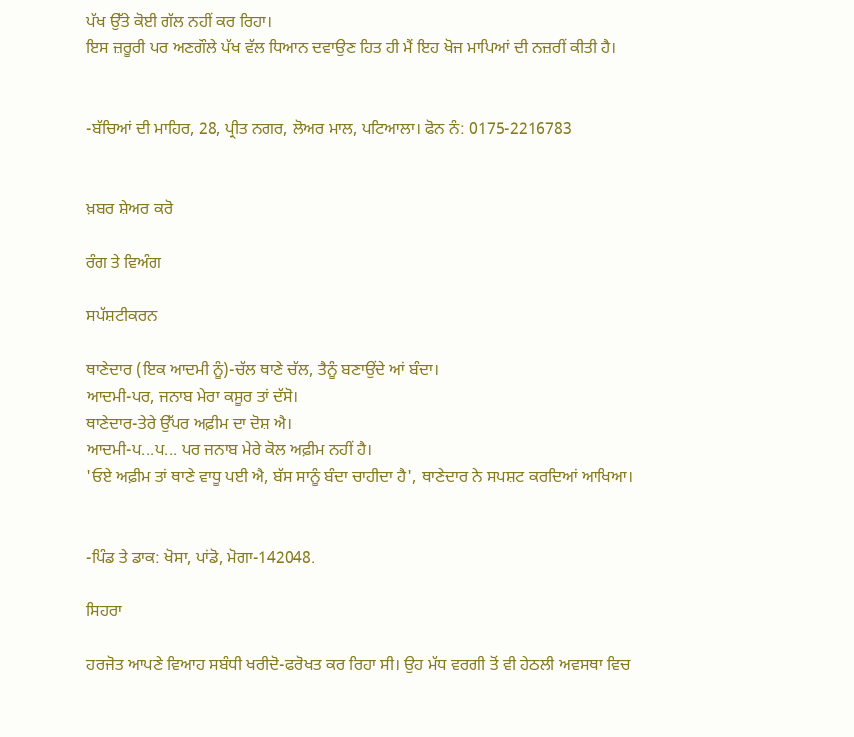ਪੱਖ ਉੱਤੇ ਕੋਈ ਗੱਲ ਨਹੀਂ ਕਰ ਰਿਹਾ।
ਇਸ ਜ਼ਰੂਰੀ ਪਰ ਅਣਗੌਲੇ ਪੱਖ ਵੱਲ ਧਿਆਨ ਦਵਾਉਣ ਹਿਤ ਹੀ ਮੈਂ ਇਹ ਖੋਜ ਮਾਪਿਆਂ ਦੀ ਨਜ਼ਰੀਂ ਕੀਤੀ ਹੈ।


-ਬੱਚਿਆਂ ਦੀ ਮਾਹਿਰ, 28, ਪ੍ਰੀਤ ਨਗਰ, ਲੋਅਰ ਮਾਲ, ਪਟਿਆਲਾ। ਫੋਨ ਨੰ: 0175-2216783


ਖ਼ਬਰ ਸ਼ੇਅਰ ਕਰੋ

ਰੰਗ ਤੇ ਵਿਅੰਗ

ਸਪੱਸ਼ਟੀਕਰਨ

ਥਾਣੇਦਾਰ (ਇਕ ਆਦਮੀ ਨੂੰ)-ਚੱਲ ਥਾਣੇ ਚੱਲ, ਤੈਨੂੰ ਬਣਾਉਂਦੇ ਆਂ ਬੰਦਾ।
ਆਦਮੀ-ਪਰ, ਜਨਾਬ ਮੇਰਾ ਕਸੂਰ ਤਾਂ ਦੱਸੋ।
ਥਾਣੇਦਾਰ-ਤੇਰੇ ਉੱਪਰ ਅਫ਼ੀਮ ਦਾ ਦੋਸ਼ ਐ।
ਆਦਮੀ-ਪ...ਪ... ਪਰ ਜਨਾਬ ਮੇਰੇ ਕੋਲ ਅਫ਼ੀਮ ਨਹੀਂ ਹੈ।
'ਓਏ ਅਫ਼ੀਮ ਤਾਂ ਥਾਣੇ ਵਾਧੂ ਪਈ ਐ, ਬੱਸ ਸਾਨੂੰ ਬੰਦਾ ਚਾਹੀਦਾ ਹੈ', ਥਾਣੇਦਾਰ ਨੇ ਸਪਸ਼ਟ ਕਰਦਿਆਂ ਆਖਿਆ।


-ਪਿੰਡ ਤੇ ਡਾਕ: ਖੋਸਾ, ਪਾਂਡੋ, ਮੋਗਾ-142048.

ਸਿਹਰਾ

ਹਰਜੋਤ ਆਪਣੇ ਵਿਆਹ ਸਬੰਧੀ ਖਰੀਦੋ-ਫਰੋਖਤ ਕਰ ਰਿਹਾ ਸੀ। ਉਹ ਮੱਧ ਵਰਗੀ ਤੋਂ ਵੀ ਹੇਠਲੀ ਅਵਸਥਾ ਵਿਚ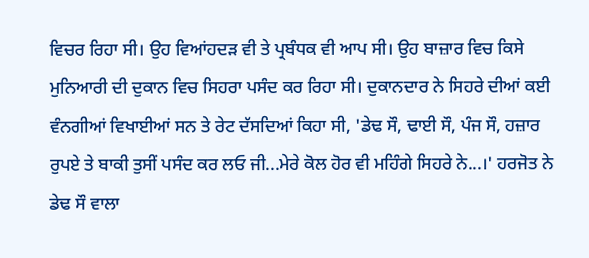ਵਿਚਰ ਰਿਹਾ ਸੀ। ਉਹ ਵਿਆਂਹਦੜ ਵੀ ਤੇ ਪ੍ਰਬੰਧਕ ਵੀ ਆਪ ਸੀ। ਉਹ ਬਾਜ਼ਾਰ ਵਿਚ ਕਿਸੇ ਮੁਨਿਆਰੀ ਦੀ ਦੁਕਾਨ ਵਿਚ ਸਿਹਰਾ ਪਸੰਦ ਕਰ ਰਿਹਾ ਸੀ। ਦੁਕਾਨਦਾਰ ਨੇ ਸਿਹਰੇ ਦੀਆਂ ਕਈ ਵੰਨਗੀਆਂ ਵਿਖਾਈਆਂ ਸਨ ਤੇ ਰੇਟ ਦੱਸਦਿਆਂ ਕਿਹਾ ਸੀ, 'ਡੇਢ ਸੌ, ਢਾਈ ਸੌ, ਪੰਜ ਸੌ, ਹਜ਼ਾਰ ਰੁਪਏ ਤੇ ਬਾਕੀ ਤੁਸੀਂ ਪਸੰਦ ਕਰ ਲਓ ਜੀ...ਮੇਰੇ ਕੋਲ ਹੋਰ ਵੀ ਮਹਿੰਗੇ ਸਿਹਰੇ ਨੇ...।' ਹਰਜੋਤ ਨੇ ਡੇਢ ਸੌ ਵਾਲਾ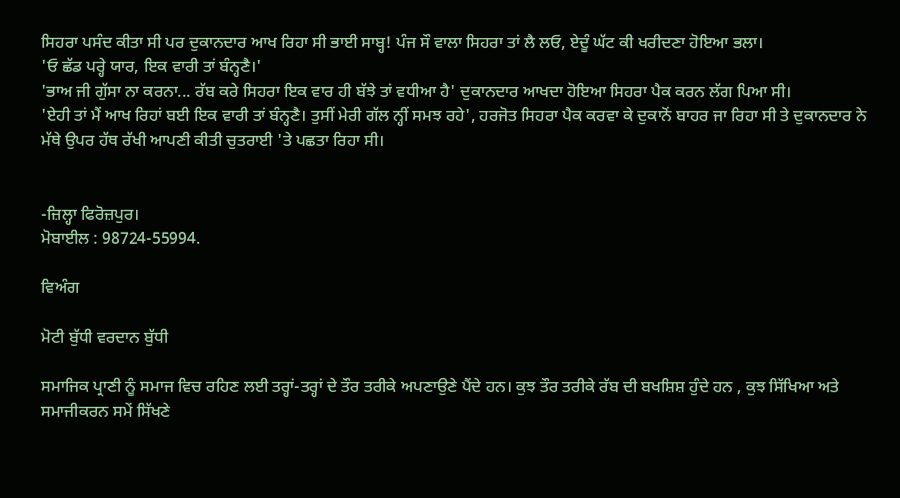ਸਿਹਰਾ ਪਸੰਦ ਕੀਤਾ ਸੀ ਪਰ ਦੁਕਾਨਦਾਰ ਆਖ ਰਿਹਾ ਸੀ ਭਾਈ ਸਾਬ੍ਹ! ਪੰਜ ਸੌ ਵਾਲਾ ਸਿਹਰਾ ਤਾਂ ਲੈ ਲਓ, ਏਦੂੰ ਘੱਟ ਕੀ ਖਰੀਦਣਾ ਹੋਇਆ ਭਲਾ।
'ਓ ਛੱਡ ਪਰ੍ਹੇ ਯਾਰ, ਇਕ ਵਾਰੀ ਤਾਂ ਬੰਨ੍ਹਣੈ।'
'ਭਾਅ ਜੀ ਗੁੱਸਾ ਨਾ ਕਰਨਾ... ਰੱਬ ਕਰੇ ਸਿਹਰਾ ਇਕ ਵਾਰ ਹੀ ਬੱਝੇ ਤਾਂ ਵਧੀਆ ਹੈ' ਦੁਕਾਨਦਾਰ ਆਖਦਾ ਹੋਇਆ ਸਿਹਰਾ ਪੈਕ ਕਰਨ ਲੱਗ ਪਿਆ ਸੀ।
'ਏਹੀ ਤਾਂ ਮੈਂ ਆਖ ਰਿਹਾਂ ਬਈ ਇਕ ਵਾਰੀ ਤਾਂ ਬੰਨ੍ਹਣੈ। ਤੁਸੀਂ ਮੇਰੀ ਗੱਲ ਨ੍ਹੀਂ ਸਮਝ ਰਹੇ', ਹਰਜੋਤ ਸਿਹਰਾ ਪੈਕ ਕਰਵਾ ਕੇ ਦੁਕਾਨੋਂ ਬਾਹਰ ਜਾ ਰਿਹਾ ਸੀ ਤੇ ਦੁਕਾਨਦਾਰ ਨੇ ਮੱਥੇ ਉਪਰ ਹੱਥ ਰੱਖੀ ਆਪਣੀ ਕੀਤੀ ਚੁਤਰਾਈ 'ਤੇ ਪਛਤਾ ਰਿਹਾ ਸੀ।


-ਜ਼ਿਲ੍ਹਾ ਫਿਰੋਜ਼ਪੁਰ।
ਮੋਬਾਈਲ : 98724-55994.

ਵਿਅੰਗ

ਮੋਟੀ ਬੁੱਧੀ ਵਰਦਾਨ ਬੁੱਧੀ

ਸਮਾਜਿਕ ਪ੍ਰਾਣੀ ਨੂੰ ਸਮਾਜ ਵਿਚ ਰਹਿਣ ਲਈ ਤਰ੍ਹਾਂ-ਤਰ੍ਹਾਂ ਦੇ ਤੌਰ ਤਰੀਕੇ ਅਪਣਾਉਣੇ ਪੈਂਦੇ ਹਨ। ਕੁਝ ਤੌਰ ਤਰੀਕੇ ਰੱਬ ਦੀ ਬਖਸ਼ਿਸ਼ ਹੁੰਦੇ ਹਨ , ਕੁਝ ਸਿੱਖਿਆ ਅਤੇ ਸਮਾਜੀਕਰਨ ਸਮੇਂ ਸਿੱਖਣੇ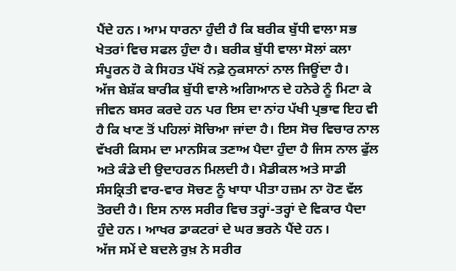ਪੈਂਦੇ ਹਨ। ਆਮ ਧਾਰਨਾ ਹੁੰਦੀ ਹੈ ਕਿ ਬਰੀਕ ਬੁੱਧੀ ਵਾਲਾ ਸਭ ਖੇਤਰਾਂ ਵਿਚ ਸਫਲ ਹੁੰਦਾ ਹੈ। ਬਰੀਕ ਬੁੱਧੀ ਵਾਲਾ ਸੋਲਾਂ ਕਲਾ ਸੰਪੂਰਨ ਹੋ ਕੇ ਸਿਹਤ ਪੱਖੋਂ ਨਫ਼ੇ ਨੁਕਸਾਨਾਂ ਨਾਲ ਜਿਊਂਦਾ ਹੈ।
ਅੱਜ ਬੇਸ਼ੱਕ ਬਾਰੀਕ ਬੁੱਧੀ ਵਾਲੇ ਅਗਿਆਨ ਦੇ ਹਨੇਰੇ ਨੂੰ ਮਿਟਾ ਕੇ ਜੀਵਨ ਬਸਰ ਕਰਦੇ ਹਨ ਪਰ ਇਸ ਦਾ ਨਾਂਹ ਪੱਖੀ ਪ੍ਰਭਾਵ ਇਹ ਵੀ ਹੈ ਕਿ ਖਾਣ ਤੋਂ ਪਹਿਲਾਂ ਸੋਚਿਆ ਜਾਂਦਾ ਹੈ। ਇਸ ਸੋਚ ਵਿਚਾਰ ਨਾਲ ਵੱਖਰੀ ਕਿਸਮ ਦਾ ਮਾਨਸਿਕ ਤਣਾਅ ਪੈਦਾ ਹੁੰਦਾ ਹੈ ਜਿਸ ਨਾਲ ਫੁੱਲ ਅਤੇ ਕੰਡੇ ਦੀ ਉਦਾਹਰਨ ਮਿਲਦੀ ਹੈ। ਮੈਡੀਕਲ ਅਤੇ ਸਾਡੀ ਸੰਸਕ੍ਰਿਤੀ ਵਾਰ-ਵਾਰ ਸੋਚਣ ਨੂੰ ਖਾਧਾ ਪੀਤਾ ਹਜ਼ਮ ਨਾ ਹੋਣ ਵੱਲ ਤੋਰਦੀ ਹੈ। ਇਸ ਨਾਲ ਸਰੀਰ ਵਿਚ ਤਰ੍ਹਾਂ-ਤਰ੍ਹਾਂ ਦੇ ਵਿਕਾਰ ਪੈਦਾ ਹੁੰਦੇ ਹਨ। ਆਖਰ ਡਾਕਟਰਾਂ ਦੇ ਘਰ ਭਰਨੇ ਪੈਂਦੇ ਹਨ।
ਅੱਜ ਸਮੇਂ ਦੇ ਬਦਲੇ ਰੁਖ਼ ਨੇ ਸਰੀਰ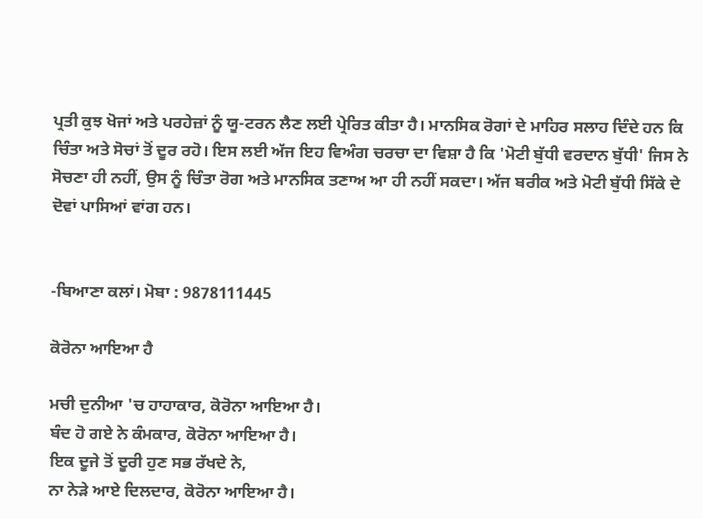ਪ੍ਰਤੀ ਕੁਝ ਖੋਜਾਂ ਅਤੇ ਪਰਹੇਜ਼ਾਂ ਨੂੰ ਯੂ-ਟਰਨ ਲੈਣ ਲਈ ਪ੍ਰੇਰਿਤ ਕੀਤਾ ਹੈ। ਮਾਨਸਿਕ ਰੋਗਾਂ ਦੇ ਮਾਹਿਰ ਸਲਾਹ ਦਿੰਦੇ ਹਨ ਕਿ ਚਿੰਤਾ ਅਤੇ ਸੋਚਾਂ ਤੋਂ ਦੂਰ ਰਹੋ। ਇਸ ਲਈ ਅੱਜ ਇਹ ਵਿਅੰਗ ਚਰਚਾ ਦਾ ਵਿਸ਼ਾ ਹੈ ਕਿ 'ਮੋਟੀ ਬੁੱਧੀ ਵਰਦਾਨ ਬੁੱਧੀ' ਜਿਸ ਨੇ ਸੋਚਣਾ ਹੀ ਨਹੀਂ, ਉਸ ਨੂੰ ਚਿੰਤਾ ਰੋਗ ਅਤੇ ਮਾਨਸਿਕ ਤਣਾਅ ਆ ਹੀ ਨਹੀਂ ਸਕਦਾ। ਅੱਜ ਬਰੀਕ ਅਤੇ ਮੋਟੀ ਬੁੱਧੀ ਸਿੱਕੇ ਦੇ ਦੋਵਾਂ ਪਾਸਿਆਂ ਵਾਂਗ ਹਨ।


-ਬਿਆਣਾ ਕਲਾਂ। ਮੋਬਾ : 9878111445

ਕੋਰੋਨਾ ਆਇਆ ਹੈ

ਮਚੀ ਦੁਨੀਆ 'ਚ ਹਾਹਾਕਾਰ, ਕੋਰੋਨਾ ਆਇਆ ਹੈ।
ਬੰਦ ਹੋ ਗਏ ਨੇ ਕੰਮਕਾਰ, ਕੋਰੋਨਾ ਆਇਆ ਹੈ।
ਇਕ ਦੂਜੇ ਤੋਂ ਦੂਰੀ ਹੁਣ ਸਭ ਰੱਖਦੇ ਨੇ,
ਨਾ ਨੇੜੇ ਆਏ ਦਿਲਦਾਰ, ਕੋਰੋਨਾ ਆਇਆ ਹੈ।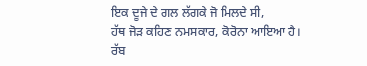ਇਕ ਦੂਜੇ ਦੇ ਗਲ ਲੱਗਕੇ ਜੋ ਮਿਲਦੇ ਸੀ,
ਹੱਥ ਜੋੜ ਕਹਿਣ ਨਮਸਕਾਰ, ਕੋਰੋਨਾ ਆਇਆ ਹੈ।
ਰੱਬ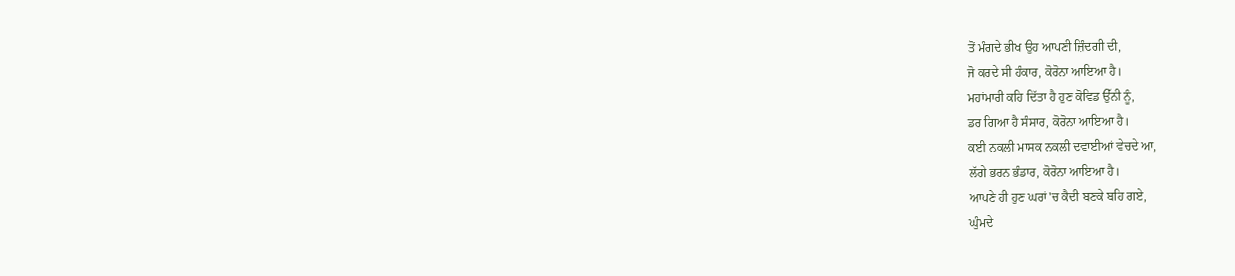ਤੋਂ ਮੰਗਦੇ ਭੀਖ ਉਹ ਆਪਣੀ ਜ਼ਿੰਦਗੀ ਦੀ,
ਜੋ ਕਰਦੇ ਸੀ ਹੰਕਾਰ, ਕੋਰੋਨਾ ਆਇਆ ਹੈ।
ਮਹਾਂਮਾਰੀ ਕਹਿ ਦਿੱਤਾ ਹੈ ਹੁਣ ਕੋਵਿਡ ਉੱਨੀ ਨੂੰ,
ਡਰ ਗਿਆ ਹੈ ਸੰਸਾਰ, ਕੋਰੋਨਾ ਆਇਆ ਹੈ।
ਕਈ ਨਕਲੀ ਮਾਸਕ ਨਕਲੀ ਦਵਾਈਆਂ ਵੇਚਦੇ ਆ,
ਲੱਗੇ ਭਰਨ ਭੰਡਾਰ, ਕੋਰੋਨਾ ਆਇਆ ਹੈ।
ਆਪਣੇ ਹੀ ਹੁਣ ਘਰਾਂ'ਚ ਕੈਦੀ ਬਣਕੇ ਬਹਿ ਗਏ,
ਘੁੰਮਦੇ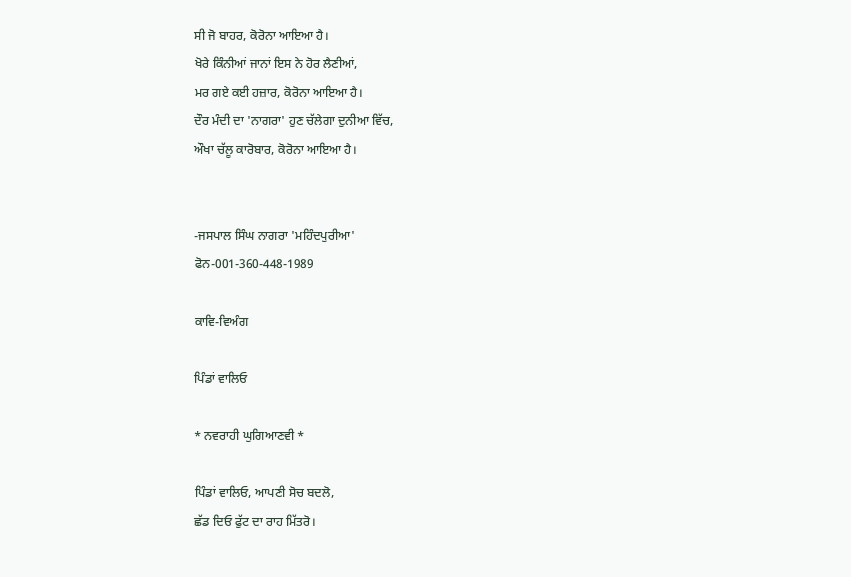ਸੀ ਜੋ ਬਾਹਰ, ਕੋਰੋਨਾ ਆਇਆ ਹੈ।
ਖੋਰੇ ਕਿੰਨੀਆਂ ਜਾਨਾਂ ਇਸ ਨੇ ਹੋਰ ਲੈਣੀਆਂ,
ਮਰ ਗਏ ਕਈ ਹਜ਼ਾਰ, ਕੋਰੋਨਾ ਆਇਆ ਹੈ।
ਦੌਰ ਮੰਦੀ ਦਾ 'ਨਾਗਰਾ' ਹੁਣ ਚੱਲੇਗਾ ਦੁਨੀਆ ਵਿੱਚ,
ਔਖਾ ਚੱਲੂ ਕਾਰੋਬਾਰ, ਕੋਰੋਨਾ ਆਇਆ ਹੈ।


-ਜਸਪਾਲ ਸਿੰਘ ਨਾਗਰਾ 'ਮਹਿੰਦਪੁਰੀਆ'
ਫੋਨ-001-360-448-1989

ਕਾਵਿ-ਵਿਅੰਗ

ਪਿੰਡਾਂ ਵਾਲਿਓ

* ਨਵਰਾਹੀ ਘੁਗਿਆਣਵੀ *

ਪਿੰਡਾਂ ਵਾਲਿਓ, ਆਪਣੀ ਸੋਚ ਬਦਲੋ,
ਛੱਡ ਦਿਓ ਫੁੱਟ ਦਾ ਰਾਹ ਮਿੱਤਰੋ।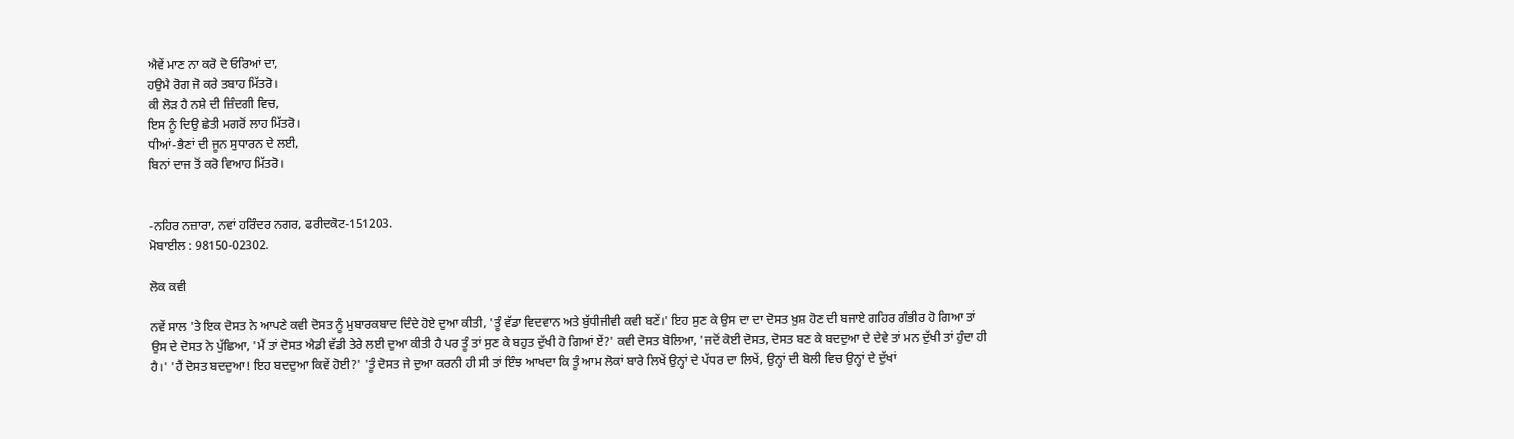ਐਵੇਂ ਮਾਣ ਨਾ ਕਰੋ ਦੋ ਓਰਿਆਂ ਦਾ,
ਹਉਮੈ ਰੋਗ ਜੋ ਕਰੇ ਤਬਾਹ ਮਿੱਤਰੋ।
ਕੀ ਲੋੜ ਹੈ ਨਸ਼ੇ ਦੀ ਜ਼ਿੰਦਗੀ ਵਿਚ,
ਇਸ ਨੂੰ ਦਿਉ ਛੇਤੀ ਮਗਰੋਂ ਲਾਹ ਮਿੱਤਰੋ।
ਧੀਆਂ-ਭੈਣਾਂ ਦੀ ਜੂਨ ਸੁਧਾਰਨ ਦੇ ਲਈ,
ਬਿਨਾਂ ਦਾਜ ਤੋਂ ਕਰੋ ਵਿਆਹ ਮਿੱਤਰੋ।


-ਨਹਿਰ ਨਜ਼ਾਰਾ, ਨਵਾਂ ਹਰਿੰਦਰ ਨਗਰ, ਫਰੀਦਕੋਟ-151203.
ਮੋਬਾਈਲ : 98150-02302.

ਲੋਕ ਕਵੀ

ਨਵੇਂ ਸਾਲ 'ਤੇ ਇਕ ਦੋਸਤ ਨੇ ਆਪਣੇ ਕਵੀ ਦੋਸਤ ਨੂੰ ਮੁਬਾਰਕਬਾਦ ਦਿੰਦੇ ਹੋਏ ਦੁਆ ਕੀਤੀ, 'ਤੂੰ ਵੱਡਾ ਵਿਦਵਾਨ ਅਤੇ ਬੁੱਧੀਜੀਵੀ ਕਵੀ ਬਣੇਂ।' ਇਹ ਸੁਣ ਕੇ ਉਸ ਦਾ ਦਾ ਦੋਸਤ ਖ਼ੁਸ਼ ਹੋਣ ਦੀ ਬਜਾਏ ਗਹਿਰ ਗੰਭੀਰ ਹੋ ਗਿਆ ਤਾਂ ਉਸ ਦੇ ਦੋਸਤ ਨੇ ਪੁੱਛਿਆ, 'ਮੈਂ ਤਾਂ ਦੋਸਤ ਐਡੀ ਵੱਡੀ ਤੇਰੇ ਲਈ ਦੁਆ ਕੀਤੀ ਹੈ ਪਰ ਤੂੰ ਤਾਂ ਸੁਣ ਕੇ ਬਹੁਤ ਦੁੱਖੀ ਹੋ ਗਿਆਂ ਏਂ?' ਕਵੀ ਦੋਸਤ ਬੋਲਿਆ, 'ਜਦੋਂ ਕੋਈ ਦੋਸਤ, ਦੋਸਤ ਬਣ ਕੇ ਬਦਦੁਆ ਦੇ ਦੇਵੇ ਤਾਂ ਮਨ ਦੁੱਖੀ ਤਾਂ ਹੁੰਦਾ ਹੀ ਹੈ।' 'ਹੈਂ ਦੋਸਤ ਬਦਦੁਆ! ਇਹ ਬਦਦੁਆ ਕਿਵੇਂ ਹੋਈ?' 'ਤੂੰ ਦੋਸਤ ਜੇ ਦੁਆ ਕਰਨੀ ਹੀ ਸੀ ਤਾਂ ਇੰਝ ਆਖਦਾ ਕਿ ਤੂੰ ਆਮ ਲੋਕਾਂ ਬਾਰੇ ਲਿਖੇਂ ਉਨ੍ਹਾਂ ਦੇ ਪੱਧਰ ਦਾ ਲਿਖੇਂ, ਉਨ੍ਹਾਂ ਦੀ ਬੋਲੀ ਵਿਚ ਉਨ੍ਹਾਂ ਦੇ ਦੁੱਖਾਂ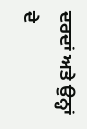ਦਰਦਾਂ ਅਤੇ ਉਨ੍ਹਾਂ ਦੇ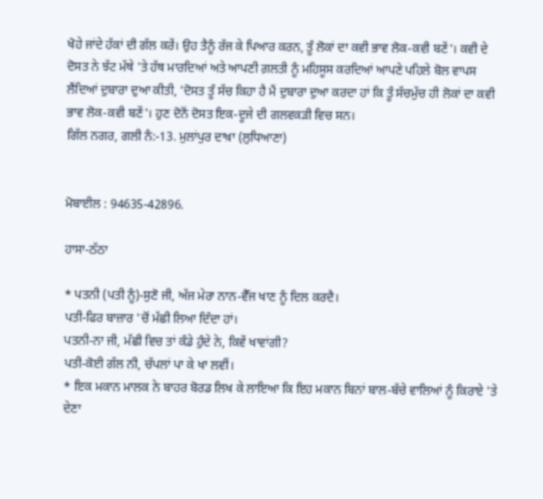ਖੋਹੇ ਜਾਂਦੇ ਹੱਕਾਂ ਦੀ ਗੱਲ ਕਰੇਂ। ਉਹ ਤੈਨੂੰ ਰੱਜ ਕੇ ਪਿਆਰ ਕਰਨ, ਤੂੰ ਲੋਕਾਂ ਦਾ ਕਵੀ ਭਾਵ ਲੋਕ-ਕਵੀ ਬਣੇਂ'। ਕਵੀ ਦੇ ਦੋਸਤ ਨੇ ਝੱਟ ਮੱਥੇ 'ਤੇ ਹੱਥ ਮਾਰਦਿਆਂ ਅਤੇ ਆਪਣੀ ਗ਼ਲਤੀ ਨੂੰ ਮਹਿਸੂਸ ਕਰਦਿਆਂ ਆਪਣੇ ਪਹਿਲੇ ਬੋਲ ਵਾਪਸ ਲੈਂਦਿਆਂ ਦੁਬਾਰਾ ਦੁਆ ਕੀਤੀ, 'ਦੋਸਤ ਤੂੰ ਸੱਚ ਕਿਹਾ ਹੈ ਮੈਂ ਦੁਬਾਰਾ ਦੁਆ ਕਰਦਾ ਹਾਂ ਕਿ ਤੂੰ ਸੱਚਮੁੱਚ ਹੀ ਲੋਕਾਂ ਦਾ ਕਵੀ ਭਾਵ ਲੋਕ-ਕਵੀ ਬਣੇਂ'। ਹੁਣ ਦੋਨੋਂ ਦੋਸਤ ਇਕ-ਦੂਜੇ ਦੀ ਗਲਵਕੜੀ ਵਿਚ ਸਨ।
ਗਿੱਲ ਨਗਰ, ਗਲੀ ਨੰ:-13. ਮੁਲਾਂਪੁਰ ਦਾਖ਼ਾ (ਲੁਧਿਆਣਾ)


ਮੋਬਾਈਲ : 94635-42896.

ਹਾਸਾ-ਠੱਠਾ

* ਪਤਨੀ (ਪਤੀ ਨੂੰ)-ਸੁਣੋ ਜੀ, ਅੱਜ ਮੇਰਾ ਨਾਨ-ਵੈੱਜ ਖਾਣ ਨੂੰ ਦਿਲ ਕਰਦੈ।
ਪਤੀ-ਫਿਰ ਬਾਜ਼ਾਰ 'ਚੋਂ ਮੱਛੀ ਲਿਆ ਦਿੰਦਾ ਹਾਂ।
ਪਤਨੀ-ਨਾ ਜੀ, ਮੱਛੀ ਵਿਚ ਤਾਂ ਕੰਡੇ ਹੁੰਦੇ ਨੇ, ਕਿਵੇਂ ਖਾਵਾਂਗੀ?
ਪਤੀ-ਕੋਈ ਗੱਲ ਨੀ, ਚੱਪਲਾਂ ਪਾ ਕੇ ਖਾ ਲਵੀਂ।
* ਇਕ ਮਕਾਨ ਮਾਲਕ ਨੇ ਬਾਹਰ ਬੋਰਡ ਲਿਖ ਕੇ ਲਾਇਆ ਕਿ ਇਹ ਮਕਾਨ ਬਿਨਾਂ ਬਾਲ-ਬੱਚੇ ਵਾਲਿਆਂ ਨੂੰ ਕਿਰਾਏ 'ਤੇ ਦੇਣਾ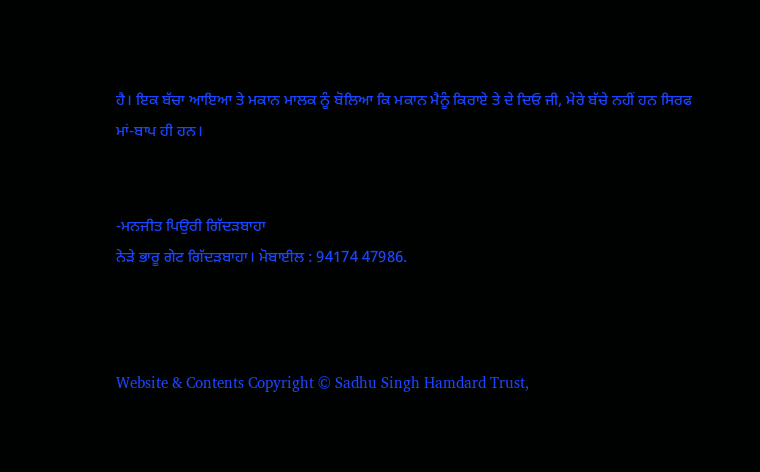ਹੈ। ਇਕ ਬੱਚਾ ਆਇਆ ਤੇ ਮਕਾਨ ਮਾਲਕ ਨੂੰ ਬੋਲਿਆ ਕਿ ਮਕਾਨ ਮੈਨੂੰ ਕਿਰਾਏ ਤੇ ਦੇ ਦਿਓ ਜੀ, ਮੇਰੇ ਬੱਚੇ ਨਹੀਂ ਹਨ ਸਿਰਫ ਮਾਂ-ਬਾਪ ਹੀ ਹਨ।


-ਮਨਜੀਤ ਪਿਉਰੀ ਗਿੱਦੜਬਾਹਾ
ਨੇੜੇ ਭਾਰੂ ਗੇਟ ਗਿੱਦੜਬਾਹਾ। ਮੋਬਾਈਲ : 94174 47986.



Website & Contents Copyright © Sadhu Singh Hamdard Trust,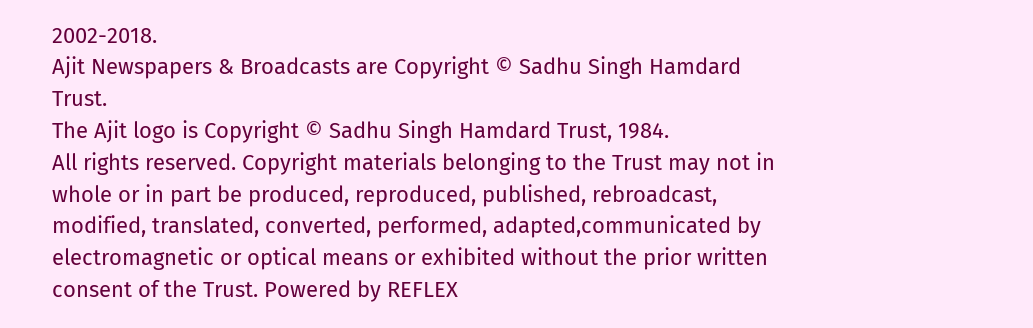2002-2018.
Ajit Newspapers & Broadcasts are Copyright © Sadhu Singh Hamdard Trust.
The Ajit logo is Copyright © Sadhu Singh Hamdard Trust, 1984.
All rights reserved. Copyright materials belonging to the Trust may not in whole or in part be produced, reproduced, published, rebroadcast, modified, translated, converted, performed, adapted,communicated by electromagnetic or optical means or exhibited without the prior written consent of the Trust. Powered by REFLEX